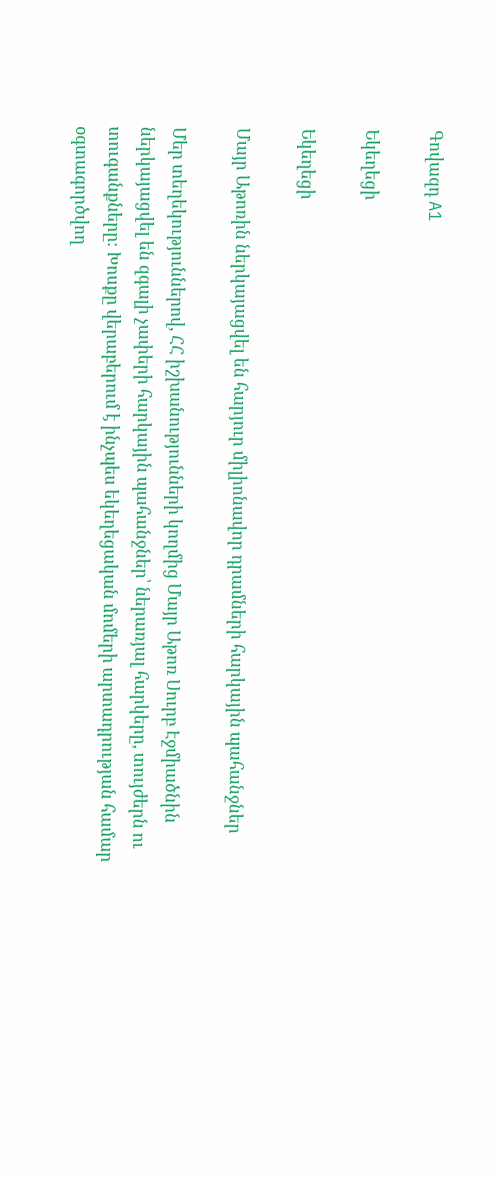Գովազդ A1

Եկեղեցի

Եկեղեցի

Մայր Աթոռին ներկայացվել են հարյուր միլիոնավոր դրամների հարկային պահանջներ

Մեր տեղեկություններով, ՀՀ իշխանությունների կողմից Մայր Աթոռ Սուրբ Էջմիածնին ներկայացվել են զգալի չափերի հարկային պահանջներ՝ ներառյալ հարկերը, տույժերն ու տուգանքները։ Խոսքը վերաբերում է ինչպես եկեղեցական մոմերի արտադրության համար օգտագործվող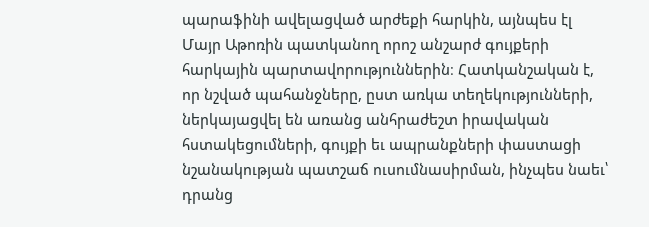պարաֆինի ավելացված արժեքի հարկին, այնպես էլ Մայր Աթոռին պատկանող որոշ անշարժ գույքերի հարկային պարտավորություններին։ Հատկանշական է, որ նշված պահանջները, ըստ առկա տեղեկությունների, ներկայացվել են առանց անհրաժեշտ իրավական հստակեցումների, գույքի եւ ապրանքների փաստացի նշանակության պատշաճ ուսումնասիրման, ինչպես նաեւ՝ դրանց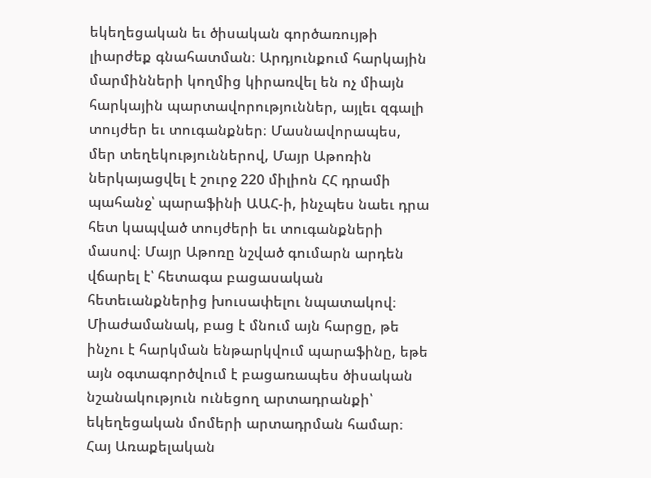եկեղեցական եւ ծիսական գործառույթի լիարժեք գնահատման։ Արդյունքում հարկային մարմինների կողմից կիրառվել են ոչ միայն հարկային պարտավորություններ, այլեւ զգալի տույժեր եւ տուգանքներ։ Մասնավորապես, մեր տեղեկություններով, Մայր Աթոռին ներկայացվել է շուրջ 220 միլիոն ՀՀ դրամի պահանջ՝ պարաֆինի ԱԱՀ-ի, ինչպես նաեւ դրա հետ կապված տույժերի եւ տուգանքների մասով։ Մայր Աթոռը նշված գումարն արդեն վճարել է՝ հետագա բացասական հետեւանքներից խուսափելու նպատակով։ Միաժամանակ, բաց է մնում այն հարցը, թե ինչու է հարկման ենթարկվում պարաֆինը, եթե այն օգտագործվում է բացառապես ծիսական նշանակություն ունեցող արտադրանքի՝ եկեղեցական մոմերի արտադրման համար։ Հայ Առաքելական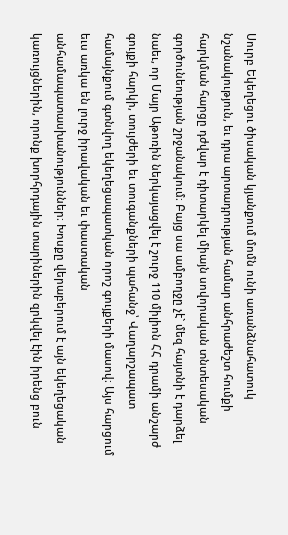Սուրբ Եկեղեցու ծիսական կյանքում մոմն ունի առանձնահատուկ նշանակություն, եւ դրա արտադրության համար անհրաժեշտ հումքի հարկման հարցը դժվար է դիտարկել միայն սովորական տնտեսական գործունեության շրջանակում։ Բայց սա ամբողջը չէ` մեզ հայտնի է դարձել նաեւ, որ Մայր Աթոռին ներկայացվել է շուրջ 110 միլիոն ՀՀ դրամի անշարժ գույքի հարկի, տույժերի եւ տուգանքների պահանջ՝ Վաղարշապատ համայնքում գտնվող եկեղեցապատկան որոշ գույքերի մասով։ Այս հարցում եւս առկա են լուրջ իրավական եւ փաստական անհամապատասխանություններ։ Խոսքը վերաբերում է այն եկեղեցական կառույցներին, որոնք խորհրդային տարիներին զրկվել էին իրենց բուն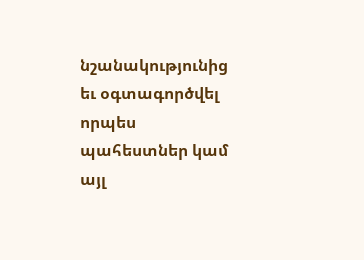նշանակությունից եւ օգտագործվել որպես պահեստներ կամ այլ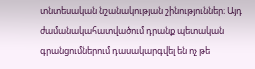տնտեսական նշանակության շինություններ։ Այդ ժամանակահատվածում դրանք պետական գրանցումներում դասակարգվել են ոչ թե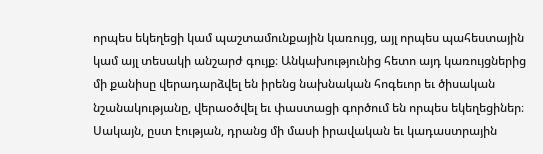որպես եկեղեցի կամ պաշտամունքային կառույց, այլ որպես պահեստային կամ այլ տեսակի անշարժ գույք։ Անկախությունից հետո այդ կառույցներից մի քանիսը վերադարձվել են իրենց նախնական հոգեւոր եւ ծիսական նշանակությանը, վերաօծվել եւ փաստացի գործում են որպես եկեղեցիներ։ Սակայն, ըստ էության, դրանց մի մասի իրավական եւ կադաստրային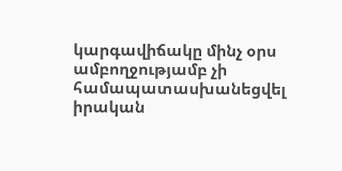կարգավիճակը մինչ օրս ամբողջությամբ չի համապատասխանեցվել իրական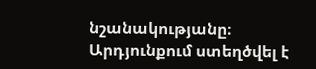նշանակությանը։ Արդյունքում ստեղծվել է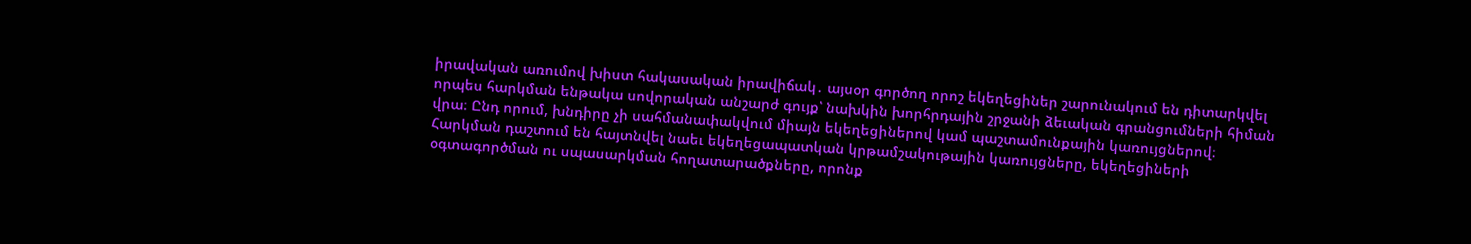իրավական առումով խիստ հակասական իրավիճակ․ այսօր գործող որոշ եկեղեցիներ շարունակում են դիտարկվել որպես հարկման ենթակա սովորական անշարժ գույք՝ նախկին խորհրդային շրջանի ձեւական գրանցումների հիման վրա։ Ընդ որում, խնդիրը չի սահմանափակվում միայն եկեղեցիներով կամ պաշտամունքային կառույցներով։ Հարկման դաշտում են հայտնվել նաեւ եկեղեցապատկան կրթամշակութային կառույցները, եկեղեցիների օգտագործման ու սպասարկման հողատարածքները, որոնք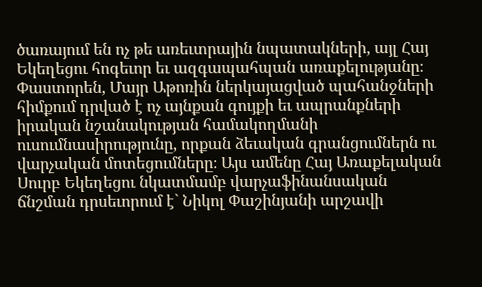ծառայում են ոչ թե առեւտրային նպատակների, այլ Հայ Եկեղեցու հոգեւոր եւ ազգապահպան առաքելությանը։ Փաստորեն, Մայր Աթոռին ներկայացված պահանջների հիմքում դրված է ոչ այնքան գույքի եւ ապրանքների իրական նշանակության համակողմանի ուսումնասիրությունը, որքան ձեւական գրանցումներն ու վարչական մոտեցումները։ Այս ամենը Հայ Առաքելական Սուրբ Եկեղեցու նկատմամբ վարչաֆինանսական ճնշման դրսեւորում է` Նիկոլ Փաշինյանի արշավի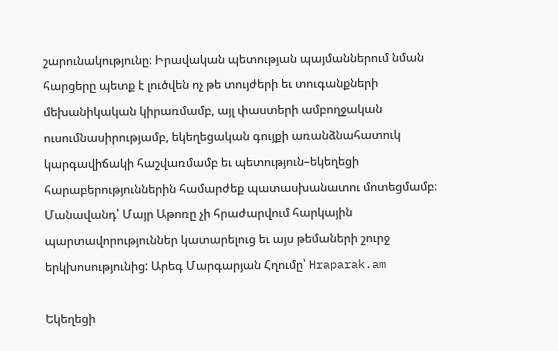շարունակությունը։ Իրավական պետության պայմաններում նման հարցերը պետք է լուծվեն ոչ թե տույժերի եւ տուգանքների մեխանիկական կիրառմամբ, այլ փաստերի ամբողջական ուսումնասիրությամբ, եկեղեցական գույքի առանձնահատուկ կարգավիճակի հաշվառմամբ եւ պետություն–եկեղեցի հարաբերություններին համարժեք պատասխանատու մոտեցմամբ։ Մանավանդ՝ Մայր Աթոռը չի հրաժարվում հարկային պարտավորություններ կատարելուց եւ այս թեմաների շուրջ երկխոսությունից: Արեգ Մարգարյան Հղումը՝ Hraparak.am

Եկեղեցի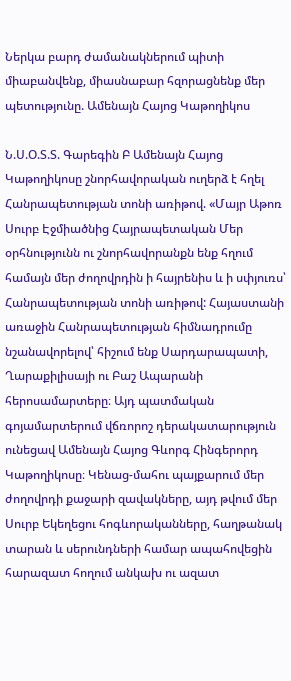Ներկա բարդ ժամանակներում պիտի միաբանվենք, միասնաբար հզորացնենք մեր պետությունը. Ամենայն Հայոց Կաթողիկոս

Ն.Ս.Օ.Տ.Տ. Գարեգին Բ Ամենայն Հայոց Կաթողիկոսը շնորհավորական ուղերձ է հղել Հանրապետության տոնի առիթով. «Մայր Աթոռ Սուրբ Էջմիածնից Հայրապետական Մեր օրհնությունն ու շնորհավորանքն ենք հղում համայն մեր ժողովրդին ի հայրենիս և ի սփյուռս՝ Հանրապետության տոնի առիթով: Հայաստանի առաջին Հանրապետության հիմնադրումը նշանավորելով՝ հիշում ենք Սարդարապատի, Ղարաքիլիսայի ու Բաշ Ապարանի հերոսամարտերը։ Այդ պատմական գոյամարտերում վճռորոշ դերակատարություն ունեցավ Ամենայն Հայոց Գևորգ Հինգերորդ Կաթողիկոսը։ Կենաց-մահու պայքարում մեր ժողովրդի քաջարի զավակները, այդ թվում մեր Սուրբ Եկեղեցու հոգևորականները, հաղթանակ տարան և սերունդների համար ապահովեցին հարազատ հողում անկախ ու ազատ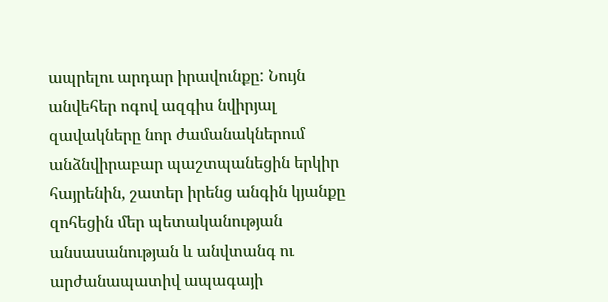ապրելու արդար իրավունքը: Նույն անվեհեր ոգով ազգիս նվիրյալ զավակները նոր ժամանակներում անձնվիրաբար պաշտպանեցին երկիր հայրենին, շատեր իրենց անգին կյանքը զոհեցին մեր պետականության անսասանության և անվտանգ ու արժանապատիվ ապագայի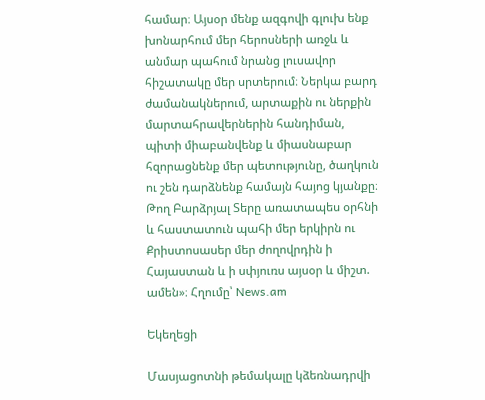համար։ Այսօր մենք ազգովի գլուխ ենք խոնարհում մեր հերոսների առջև և անմար պահում նրանց լուսավոր հիշատակը մեր սրտերում։ Ներկա բարդ ժամանակներում, արտաքին ու ներքին մարտահրավերներին հանդիման, պիտի միաբանվենք և միասնաբար հզորացնենք մեր պետությունը, ծաղկուն ու շեն դարձնենք համայն հայոց կյանքը։ Թող Բարձրյալ Տերը առատապես օրհնի և հաստատուն պահի մեր երկիրն ու Քրիստոսասեր մեր ժողովրդին ի Հայաստան և ի սփյուռս այսօր և միշտ. ամեն»։ Հղումը՝ News.am

Եկեղեցի

Մասյացոտնի թեմակալը կձեռնադրվի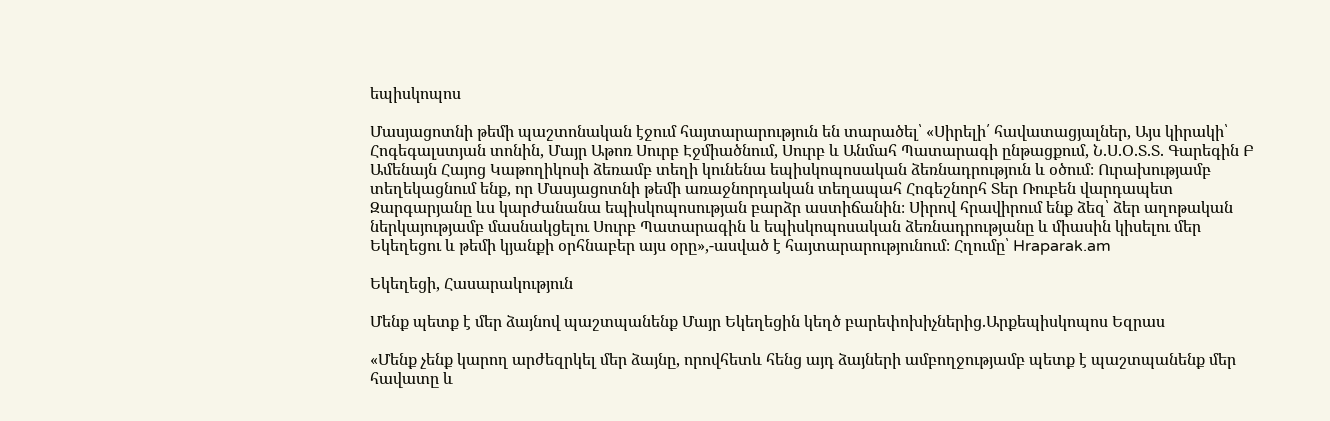եպիսկոպոս

Մասյացոտնի թեմի պաշտոնական էջում հայտարարություն են տարածել՝ «Սիրելի՛ հավատացյալներ, Այս կիրակի՝ Հոգեգալստյան տոնին, Մայր Աթոռ Սուրբ Էջմիածնում, Սուրբ և Անմահ Պատարագի ընթացքում, Ն.Ս.Օ.Տ.Տ. Գարեգին Բ Ամենայն Հայոց Կաթողիկոսի ձեռամբ տեղի կունենա եպիսկոպոսական ձեռնադրություն և օծում։ Ուրախությամբ տեղեկացնում ենք, որ Մասյացոտնի թեմի առաջնորդական տեղապահ Հոգեշնորհ Տեր Ռուբեն վարդապետ Զարգարյանը ևս կարժանանա եպիսկոպոսության բարձր աստիճանին։ Սիրով հրավիրում ենք ձեզ՝ ձեր աղոթական ներկայությամբ մասնակցելու Սուրբ Պատարագին և եպիսկոպոսական ձեռնադրությանը և միասին կիսելու մեր Եկեղեցու և թեմի կյանքի օրհնաբեր այս օրը»,-ասված է հայտարարությունում։ Հղումը՝ Hraparak.am

Եկեղեցի, Հասարակություն

Մենք պետք է մեր ձայնով պաշտպանենք Մայր Եկեղեցին կեղծ բարեփոխիչներից.Արքեպիսկոպոս Եզրաս

«Մենք չենք կարող արժեզրկել մեր ձայնը, որովհետև հենց այդ ձայների ամբողջությամբ պետք է պաշտպանենք մեր հավատը և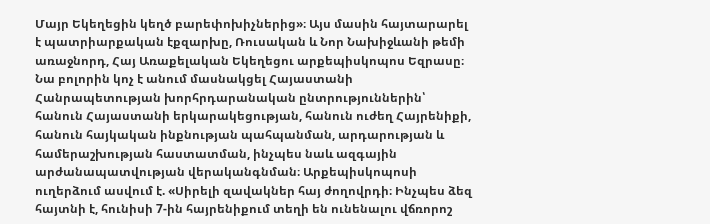Մայր Եկեղեցին կեղծ բարեփոխիչներից»։ Այս մասին հայտարարել է պատրիարքական էքզարխը, Ռուսական և Նոր Նախիջևանի թեմի առաջնորդ, Հայ Առաքելական Եկեղեցու արքեպիսկոպոս Եզրասը։ Նա բոլորին կոչ է անում մասնակցել Հայաստանի Հանրապետության խորհրդարանական ընտրություններին՝ հանուն Հայաստանի երկարակեցության, հանուն ուժեղ Հայրենիքի, հանուն հայկական ինքնության պահպանման, արդարության և համերաշխության հաստատման, ինչպես նաև ազգային արժանապատվության վերականգնման։ Արքեպիսկոպոսի ուղերձում ասվում է. «Սիրելի զավակներ հայ ժողովրդի։ Ինչպես ձեզ հայտնի է, հունիսի 7-ին հայրենիքում տեղի են ունենալու վճռորոշ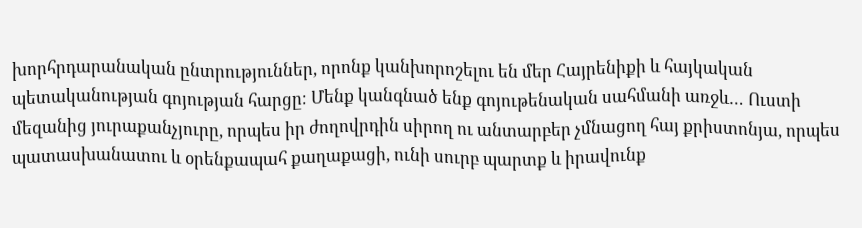խորհրդարանական ընտրություններ, որոնք կանխորոշելու են մեր Հայրենիքի և հայկական պետականության գոյության հարցը։ Մենք կանգնած ենք գոյութենական սահմանի առջև… Ուստի մեզանից յուրաքանչյուրը, որպես իր ժողովրդին սիրող ու անտարբեր չմնացող հայ քրիստոնյա, որպես պատասխանատու և օրենքապահ քաղաքացի, ունի սուրբ պարտք և իրավունք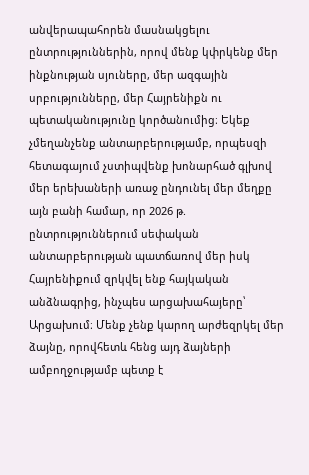անվերապահորեն մասնակցելու ընտրություններին, որով մենք կփրկենք մեր ինքնության սյուները, մեր ազգային սրբությունները, մեր Հայրենիքն ու պետականությունը կործանումից։ Եկեք չմեղանչենք անտարբերությամբ, որպեսզի հետագայում չստիպվենք խոնարհած գլխով մեր երեխաների առաջ ընդունել մեր մեղքը այն բանի համար, որ 2026 թ. ընտրություններում սեփական անտարբերության պատճառով մեր իսկ Հայրենիքում զրկվել ենք հայկական անձնագրից, ինչպես արցախահայերը՝ Արցախում։ Մենք չենք կարող արժեզրկել մեր ձայնը, որովհետև հենց այդ ձայների ամբողջությամբ պետք է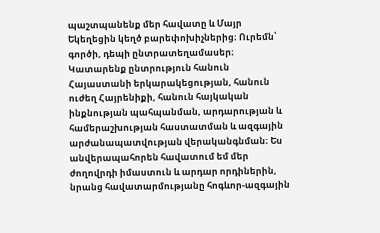պաշտպանենք մեր հավատը և Մայր Եկեղեցին կեղծ բարեփոխիչներից։ Ուրեմն՝ գործի, դեպի ընտրատեղամասեր։ Կատարենք ընտրություն հանուն Հայաստանի երկարակեցության, հանուն ուժեղ Հայրենիքի, հանուն հայկական ինքնության պահպանման, արդարության և համերաշխության հաստատման և ազգային արժանապատվության վերականգնման։ Ես անվերապահորեն հավատում եմ մեր ժողովրդի իմաստուն և արդար որդիներին, նրանց հավատարմությանը հոգևոր-ազգային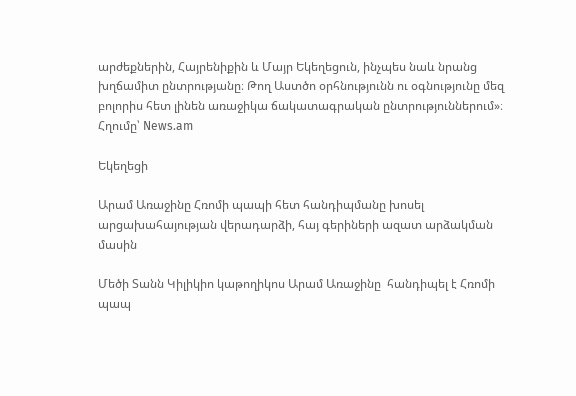արժեքներին, Հայրենիքին և Մայր Եկեղեցուն, ինչպես նաև նրանց խղճամիտ ընտրությանը։ Թող Աստծո օրհնությունն ու օգնությունը մեզ բոլորիս հետ լինեն առաջիկա ճակատագրական ընտրություններում»։ Հղումը՝ News.am

Եկեղեցի

Արամ Առաջինը Հռոմի պապի հետ հանդիպմանը խոսել արցախահայության վերադարձի, հայ գերիների ազատ արձակման մասին

Մեծի Տանն Կիլիկիո կաթողիկոս Արամ Առաջինը  հանդիպել է Հռոմի պապ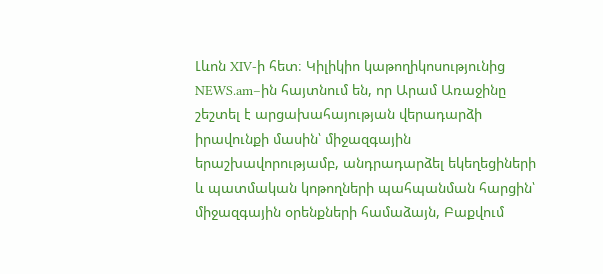Լևոն XIV-ի հետ։ Կիլիկիո կաթողիկոսությունից NEWS.am–ին հայտնում են, որ Արամ Առաջինը շեշտել է արցախահայության վերադարձի իրավունքի մասին՝ միջազգային երաշխավորությամբ, անդրադարձել եկեղեցիների և պատմական կոթողների պահպանման հարցին՝ միջազգային օրենքների համաձայն, Բաքվում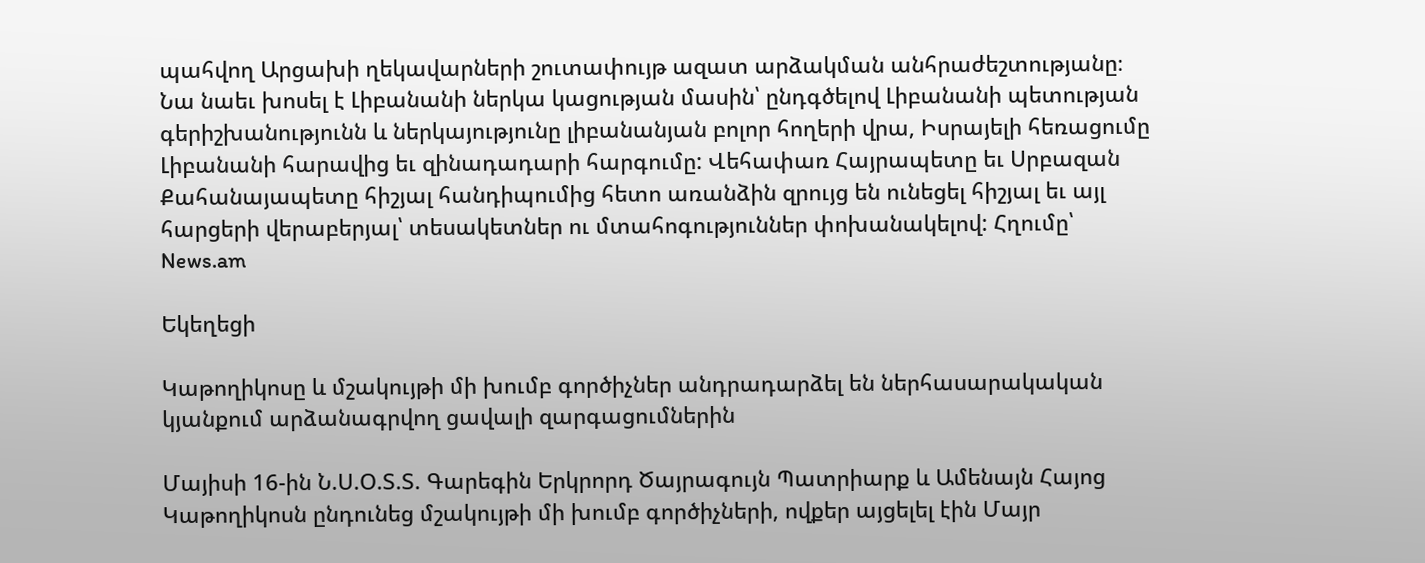պահվող Արցախի ղեկավարների շուտափույթ ազատ արձակման անհրաժեշտությանը։ Նա նաեւ խոսել է Լիբանանի ներկա կացության մասին՝ ընդգծելով Լիբանանի պետության գերիշխանությունն և ներկայությունը լիբանանյան բոլոր հողերի վրա, Իսրայելի հեռացումը Լիբանանի հարավից եւ զինադադարի հարգումը: Վեհափառ Հայրապետը եւ Սրբազան Քահանայապետը հիշյալ հանդիպումից հետո առանձին զրույց են ունեցել հիշյալ եւ այլ հարցերի վերաբերյալ՝ տեսակետներ ու մտահոգություններ փոխանակելով: Հղումը՝ News.am

Եկեղեցի

Կաթողիկոսը և մշակույթի մի խումբ գործիչներ անդրադարձել են ներհասարակական կյանքում արձանագրվող ցավալի զարգացումներին

Մայիսի 16-ին Ն.Ս.Օ.Տ.Տ. Գարեգին Երկրորդ Ծայրագույն Պատրիարք և Ամենայն Հայոց Կաթողիկոսն ընդունեց մշակույթի մի խումբ գործիչների, ովքեր այցելել էին Մայր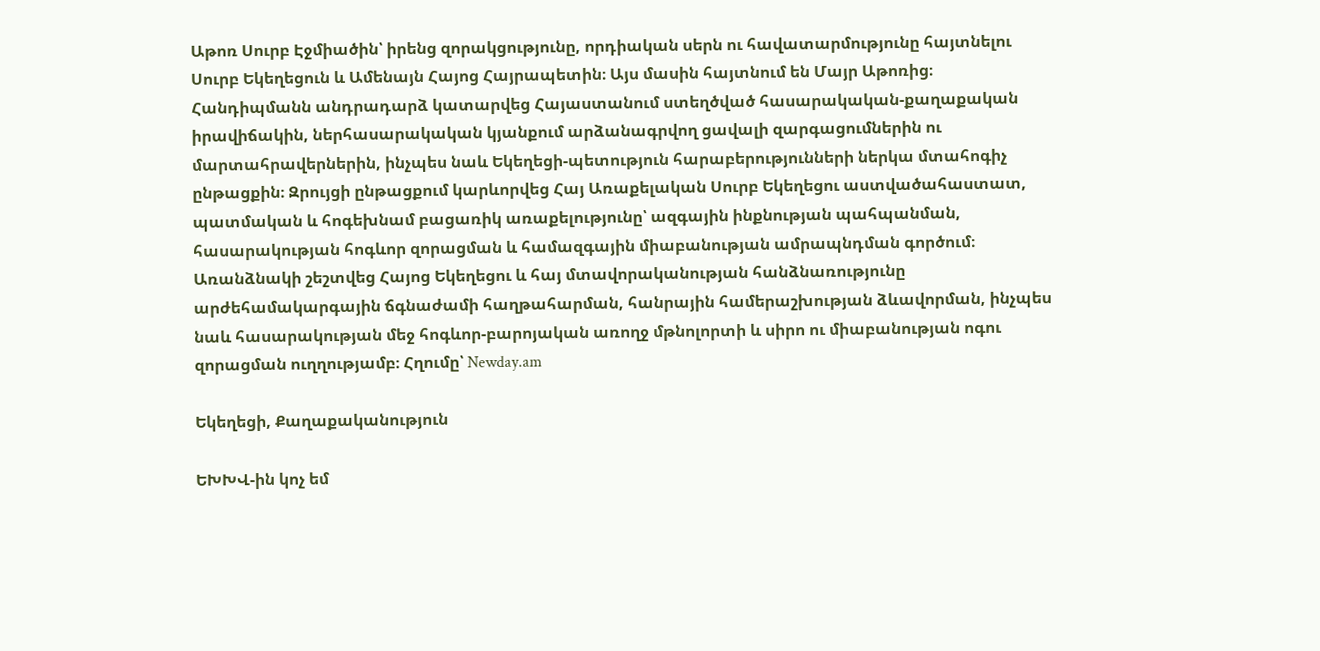Աթոռ Սուրբ Էջմիածին՝ իրենց զորակցությունը, որդիական սերն ու հավատարմությունը հայտնելու Սուրբ Եկեղեցուն և Ամենայն Հայոց Հայրապետին։ Այս մասին հայտնում են Մայր Աթոռից։ Հանդիպմանն անդրադարձ կատարվեց Հայաստանում ստեղծված հասարակական-քաղաքական իրավիճակին, ներհասարակական կյանքում արձանագրվող ցավալի զարգացումներին ու մարտահրավերներին, ինչպես նաև Եկեղեցի-պետություն հարաբերությունների ներկա մտահոգիչ ընթացքին։ Զրույցի ընթացքում կարևորվեց Հայ Առաքելական Սուրբ Եկեղեցու աստվածահաստատ, պատմական և հոգեխնամ բացառիկ առաքելությունը՝ ազգային ինքնության պահպանման, հասարակության հոգևոր զորացման և համազգային միաբանության ամրապնդման գործում։ Առանձնակի շեշտվեց Հայոց Եկեղեցու և հայ մտավորականության հանձնառությունը արժեհամակարգային ճգնաժամի հաղթահարման, հանրային համերաշխության ձևավորման, ինչպես նաև հասարակության մեջ հոգևոր-բարոյական առողջ մթնոլորտի և սիրո ու միաբանության ոգու զորացման ուղղությամբ։ Հղումը՝ Newday.am

Եկեղեցի, Քաղաքականություն

ԵԽԽՎ-ին կոչ եմ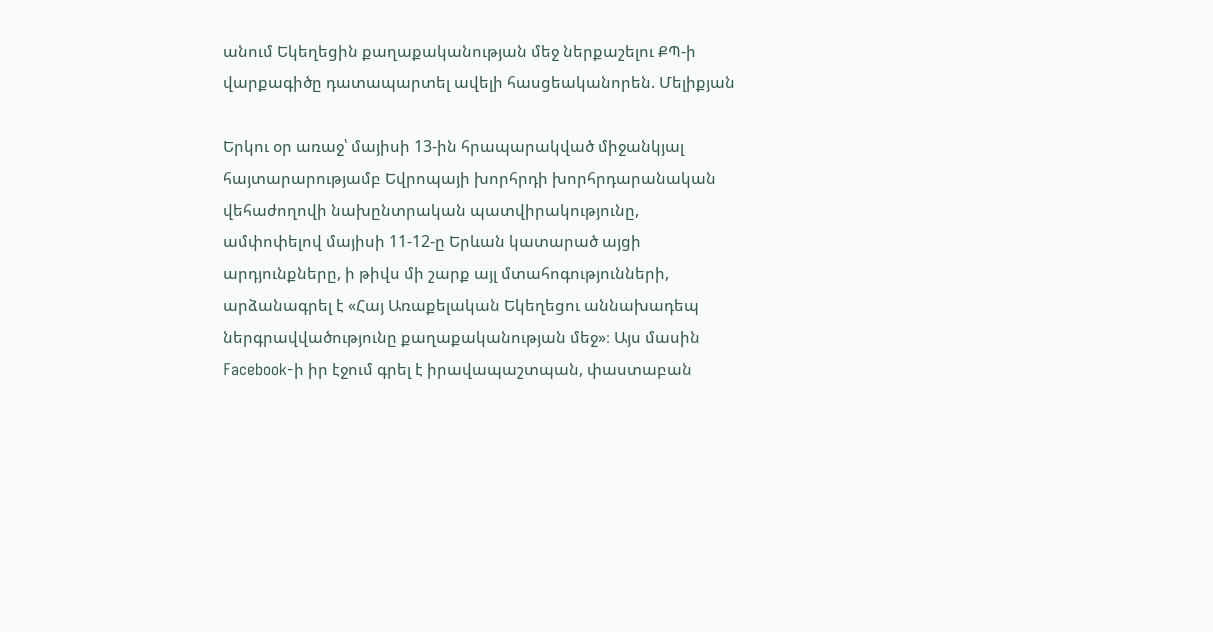անում Եկեղեցին քաղաքականության մեջ ներքաշելու ՔՊ-ի վարքագիծը դատապարտել ավելի հասցեականորեն. Մելիքյան

Երկու օր առաջ՝ մայիսի 13-ին հրապարակված միջանկյալ հայտարարությամբ Եվրոպայի խորհրդի խորհրդարանական վեհաժողովի նախընտրական պատվիրակությունը, ամփոփելով մայիսի 11-12-ը Երևան կատարած այցի արդյունքները, ի թիվս մի շարք այլ մտահոգությունների, արձանագրել է «Հայ Առաքելական Եկեղեցու աննախադեպ ներգրավվածությունը քաղաքականության մեջ»։ Այս մասին Facebook-ի իր էջում գրել է իրավապաշտպան, փաստաբան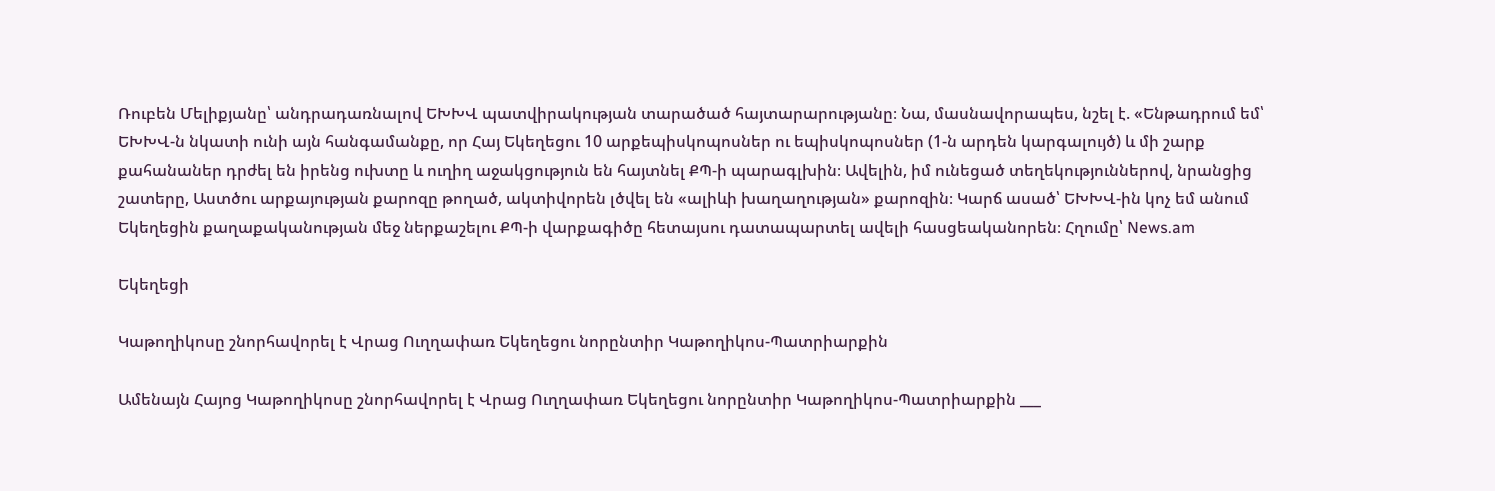Ռուբեն Մելիքյանը՝ անդրադառնալով ԵԽԽՎ պատվիրակության տարածած հայտարարությանը։ Նա, մասնավորապես, նշել է. «Ենթադրում եմ՝ ԵԽԽՎ-ն նկատի ունի այն հանգամանքը, որ Հայ Եկեղեցու 10 արքեպիսկոպոսներ ու եպիսկոպոսներ (1-ն արդեն կարգալույծ) և մի շարք քահանաներ դրժել են իրենց ուխտը և ուղիղ աջակցություն են հայտնել ՔՊ-ի պարագլխին։ Ավելին, իմ ունեցած տեղեկություններով, նրանցից շատերը, Աստծու արքայության քարոզը թողած, ակտիվորեն լծվել են «ալիևի խաղաղության» քարոզին։ Կարճ ասած՝ ԵԽԽՎ-ին կոչ եմ անում Եկեղեցին քաղաքականության մեջ ներքաշելու ՔՊ-ի վարքագիծը հետայսու դատապարտել ավելի հասցեականորեն։ Հղումը՝ News.am

Եկեղեցի

Կաթողիկոսը շնորհավորել է Վրաց Ուղղափառ Եկեղեցու նորընտիր Կաթողիկոս-Պատրիարքին

Ամենայն Հայոց Կաթողիկոսը շնորհավորել է Վրաց Ուղղափառ Եկեղեցու նորընտիր Կաթողիկոս-Պատրիարքին ___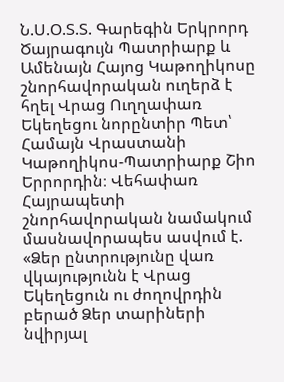Ն.Ս.Օ.Տ.Տ. Գարեգին Երկրորդ Ծայրագույն Պատրիարք և Ամենայն Հայոց Կաթողիկոսը շնորհավորական ուղերձ է հղել Վրաց Ուղղափառ Եկեղեցու նորընտիր Պետ՝ Համայն Վրաստանի Կաթողիկոս-Պատրիարք Շիո Երրորդին։ Վեհափառ Հայրապետի շնորհավորական նամակում մասնավորապես ասվում է. «Ձեր ընտրությունը վառ վկայությունն է Վրաց Եկեղեցուն ու ժողովրդին բերած Ձեր տարիների նվիրյալ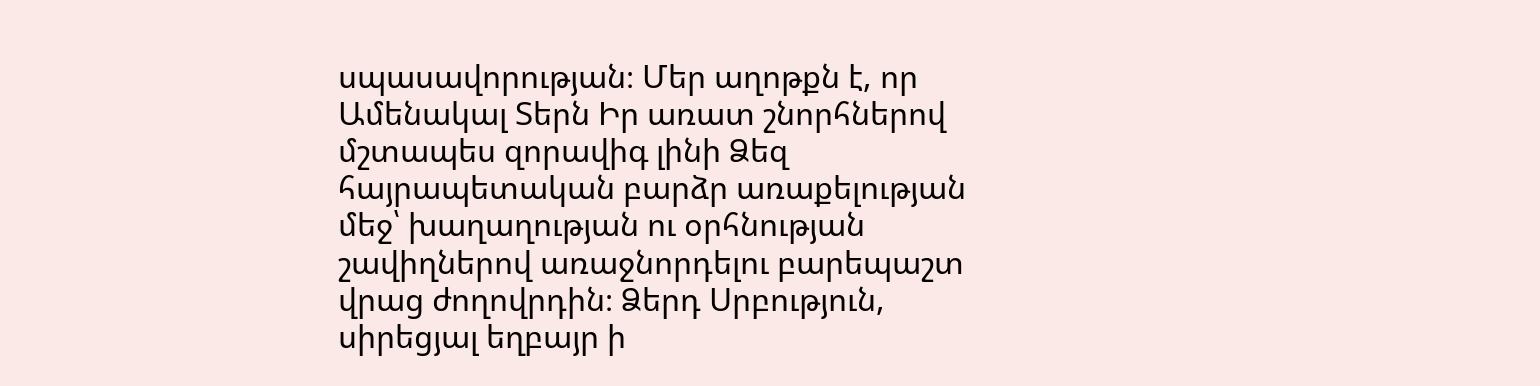սպասավորության։ Մեր աղոթքն է, որ Ամենակալ Տերն Իր առատ շնորհներով մշտապես զորավիգ լինի Ձեզ հայրապետական բարձր առաքելության մեջ՝ խաղաղության ու օրհնության շավիղներով առաջնորդելու բարեպաշտ վրաց ժողովրդին։ Ձերդ Սրբություն, սիրեցյալ եղբայր ի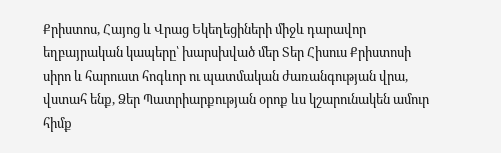Քրիստոս, Հայոց և Վրաց Եկեղեցիների միջև դարավոր եղբայրական կապերը՝ խարսխված մեր Տեր Հիսուս Քրիստոսի սիրո և հարուստ հոգևոր ու պատմական ժառանգության վրա, վստահ ենք, Ձեր Պատրիարքության օրոք ևս կշարունակեն ամուր հիմք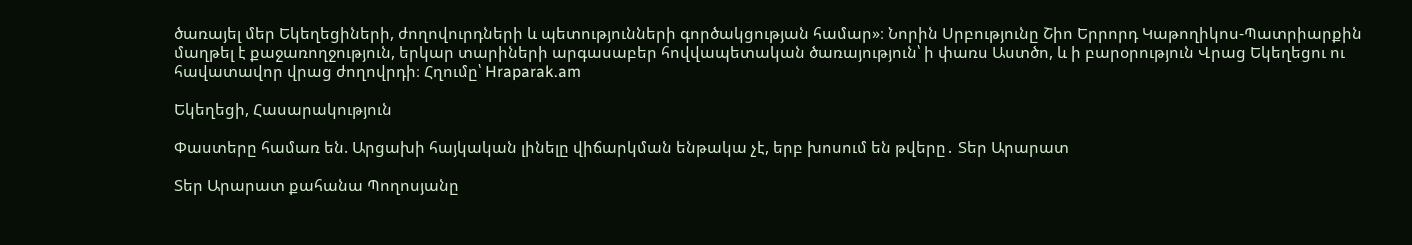ծառայել մեր Եկեղեցիների, ժողովուրդների և պետությունների գործակցության համար»։ Նորին Սրբությունը Շիո Երրորդ Կաթողիկոս-Պատրիարքին մաղթել է քաջառողջություն, երկար տարիների արգասաբեր հովվապետական ծառայություն՝ ի փառս Աստծո, և ի բարօրություն Վրաց Եկեղեցու ու հավատավոր վրաց ժողովրդի։ Հղումը՝ Hraparak.am

Եկեղեցի, Հասարակություն

Փաստերը համառ են. Արցախի հայկական լինելը վիճարկման ենթակա չէ, երբ խոսում են թվերը․ Տեր Արարատ

Տեր Արարատ քահանա Պողոսյանը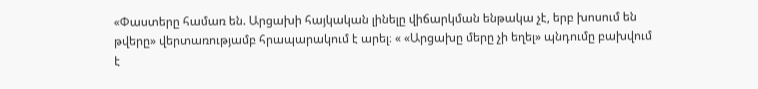«Փաստերը համառ են. Արցախի հայկական լինելը վիճարկման ենթակա չէ, երբ խոսում են թվերը» վերտառությամբ հրապարակում է արել։ « «Արցախը մերը չի եղել» պնդումը բախվում է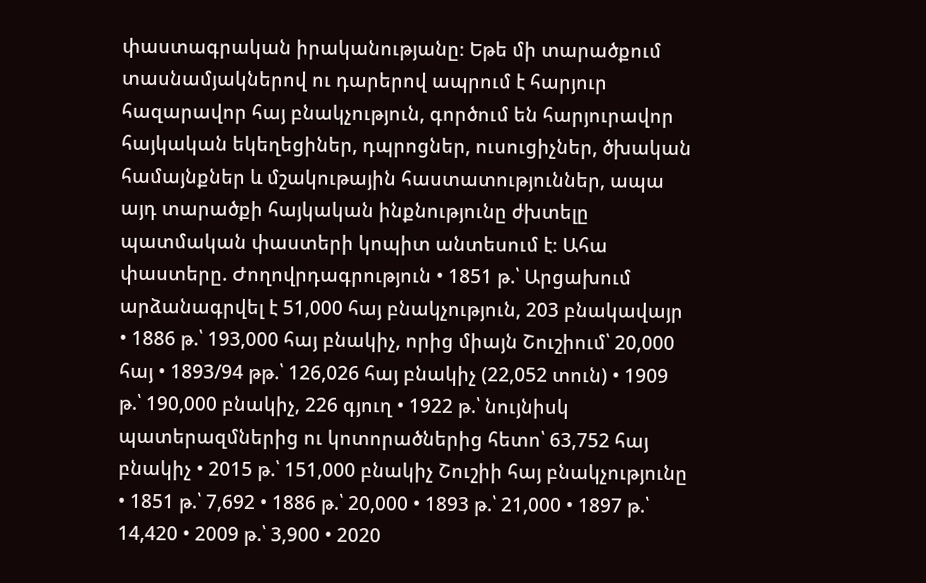փաստագրական իրականությանը։ Եթե մի տարածքում տասնամյակներով ու դարերով ապրում է հարյուր հազարավոր հայ բնակչություն, գործում են հարյուրավոր հայկական եկեղեցիներ, դպրոցներ, ուսուցիչներ, ծխական համայնքներ և մշակութային հաստատություններ, ապա այդ տարածքի հայկական ինքնությունը ժխտելը պատմական փաստերի կոպիտ անտեսում է։ Ահա փաստերը. Ժողովրդագրություն • 1851 թ.՝ Արցախում արձանագրվել է 51,000 հայ բնակչություն, 203 բնակավայր • 1886 թ.՝ 193,000 հայ բնակիչ, որից միայն Շուշիում՝ 20,000 հայ • 1893/94 թթ.՝ 126,026 հայ բնակիչ (22,052 տուն) • 1909 թ.՝ 190,000 բնակիչ, 226 գյուղ • 1922 թ.՝ նույնիսկ պատերազմներից ու կոտորածներից հետո՝ 63,752 հայ բնակիչ • 2015 թ.՝ 151,000 բնակիչ Շուշիի հայ բնակչությունը • 1851 թ.՝ 7,692 • 1886 թ.՝ 20,000 • 1893 թ.՝ 21,000 • 1897 թ.՝ 14,420 • 2009 թ.՝ 3,900 • 2020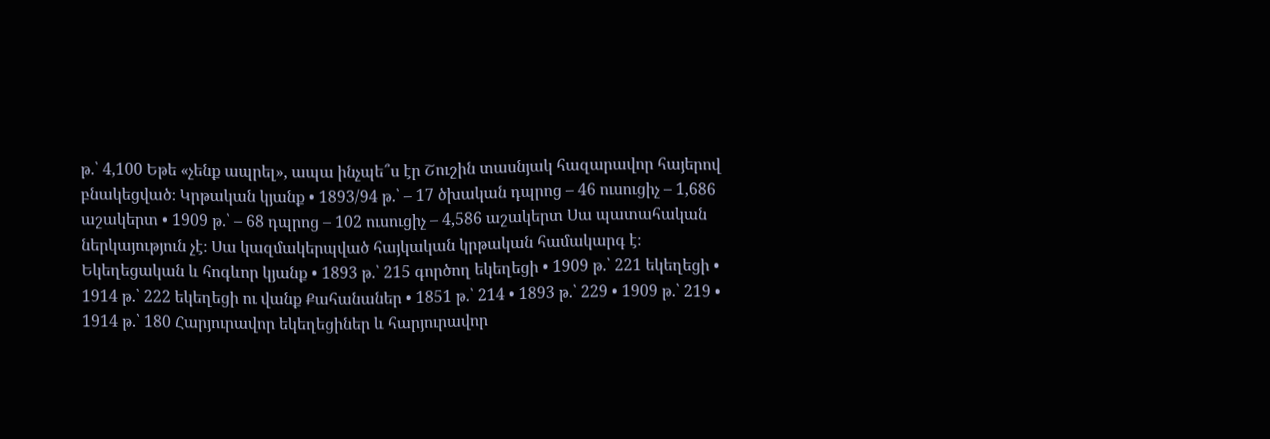թ.՝ 4,100 Եթե «չենք ապրել», ապա ինչպե՞ս էր Շուշին տասնյակ հազարավոր հայերով բնակեցված։ Կրթական կյանք • 1893/94 թ.՝ – 17 ծխական դպրոց – 46 ուսուցիչ – 1,686 աշակերտ • 1909 թ.՝ – 68 դպրոց – 102 ուսուցիչ – 4,586 աշակերտ Սա պատահական ներկայություն չէ։ Սա կազմակերպված հայկական կրթական համակարգ է։ Եկեղեցական և հոգևոր կյանք • 1893 թ.՝ 215 գործող եկեղեցի • 1909 թ.՝ 221 եկեղեցի • 1914 թ.՝ 222 եկեղեցի ու վանք Քահանաներ • 1851 թ.՝ 214 • 1893 թ.՝ 229 • 1909 թ.՝ 219 • 1914 թ.՝ 180 Հարյուրավոր եկեղեցիներ և հարյուրավոր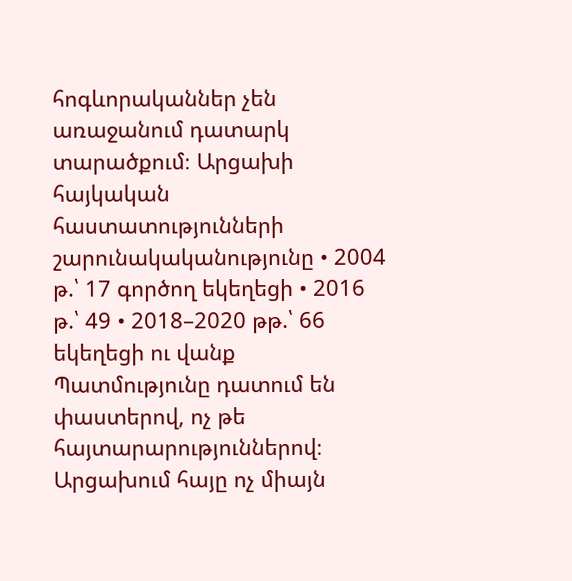հոգևորականներ չեն առաջանում դատարկ տարածքում։ Արցախի հայկական հաստատությունների շարունակականությունը • 2004 թ.՝ 17 գործող եկեղեցի • 2016 թ.՝ 49 • 2018–2020 թթ.՝ 66 եկեղեցի ու վանք Պատմությունը դատում են փաստերով, ոչ թե հայտարարություններով։ Արցախում հայը ոչ միայն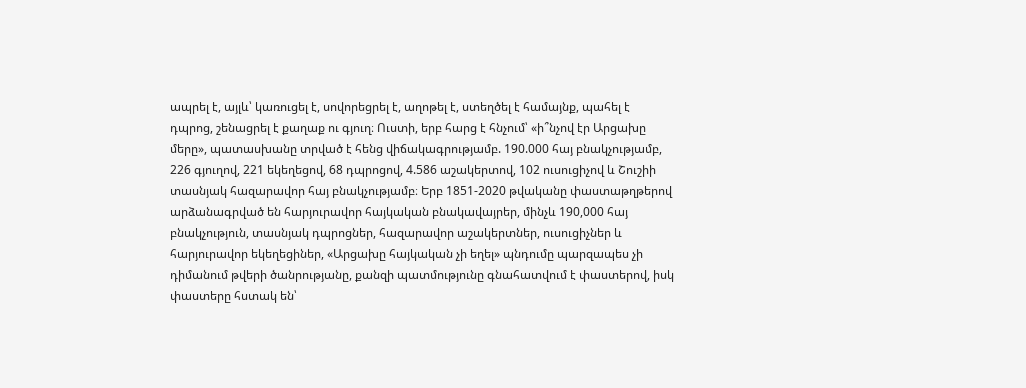ապրել է, այլև՝ կառուցել է, սովորեցրել է, աղոթել է, ստեղծել է համայնք, պահել է դպրոց, շենացրել է քաղաք ու գյուղ։ Ուստի, երբ հարց է հնչում՝ «ի՞նչով էր Արցախը մերը», պատասխանը տրված է հենց վիճակագրությամբ. 190.000 հայ բնակչությամբ, 226 գյուղով, 221 եկեղեցով, 68 դպրոցով, 4.586 աշակերտով, 102 ուսուցիչով և Շուշիի տասնյակ հազարավոր հայ բնակչությամբ։ Երբ 1851-2020 թվականը փաստաթղթերով արձանագրված են հարյուրավոր հայկական բնակավայրեր, մինչև 190,000 հայ բնակչություն, տասնյակ դպրոցներ, հազարավոր աշակերտներ, ուսուցիչներ և հարյուրավոր եկեղեցիներ, «Արցախը հայկական չի եղել» պնդումը պարզապես չի դիմանում թվերի ծանրությանը, քանզի պատմությունը գնահատվում է փաստերով, իսկ փաստերը հստակ են՝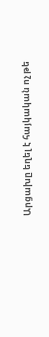Արցախը եղել է հայկական ոչ թե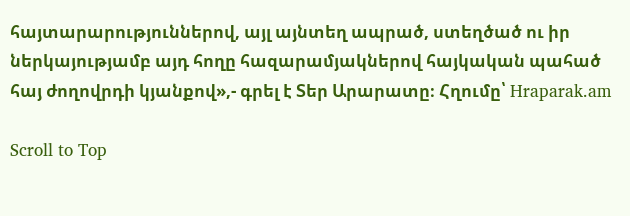հայտարարություններով, այլ այնտեղ ապրած, ստեղծած ու իր ներկայությամբ այդ հողը հազարամյակներով հայկական պահած հայ ժողովրդի կյանքով»,- գրել է Տեր Արարատը։ Հղումը՝ Hraparak.am

Scroll to Top